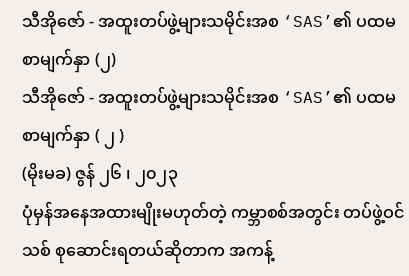သီအိုဇော် - အထူးတပ်ဖွဲ့များသမိုင်းအစ ‘SAS’၏ ပထမစာမျက်နှာ (၂)
သီအိုဇော် - အထူးတပ်ဖွဲ့များသမိုင်းအစ ‘SAS’၏ ပထမစာမျက်နှာ ( ၂ )
(မိုးမခ) ဇွန် ၂၆ ၊ ၂၀၂၃
ပုံမှန်အနေအထားမျိုးမဟုတ်တဲ့ ကမ္ဘာစစ်အတွင်း တပ်ဖွဲ့ဝင်သစ် စုဆောင်းရတယ်ဆိုတာက အကန့်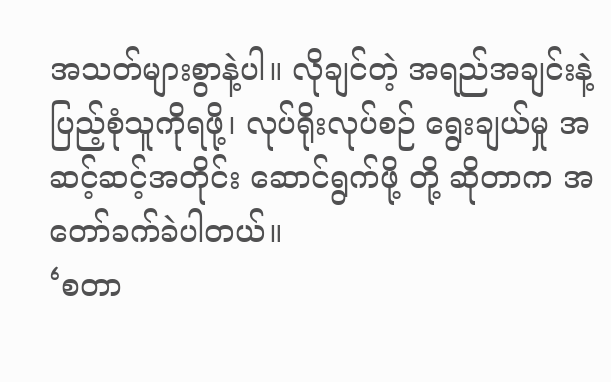အသတ်များစွာနဲ့ပါ။ လိုချင်တဲ့ အရည်အချင်းနဲ့ ပြည့်စုံသူကိုရဖို့၊ လုပ်ရိုးလုပ်စဉ် ရွေးချယ်မှု အဆင့်ဆင့်အတိုင်း ဆောင်ရွက်ဖို့ တို့ ဆိုတာက အတော်ခက်ခဲပါတယ်။
‘စတာ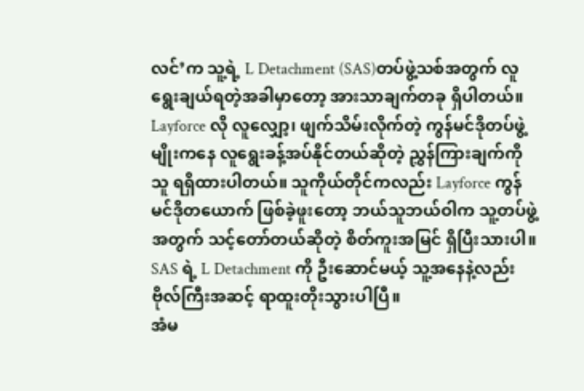လင်’က သူ့ရဲ့ L Detachment (SAS)တပ်ဖွဲ့သစ်အတွက် လူရွေးချယ်ရတဲ့အခါမှာတော့ အားသာချက်တခု ရှိပါတယ်။ Layforce လို လူလျှော့၊ ဖျက်သိမ်းလိုက်တဲ့ ကွန်မင်ဒိုတပ်ဖွဲ့မျိုးကနေ လူရွေးခန့်အပ်နိုင်တယ်ဆိုတဲ့ ညွှန်ကြားချက်ကို သူ ရရှိထားပါတယ်။ သူကိုယ်တိုင်ကလည်း Layforce ကွန်မင်ဒိုတယောက် ဖြစ်ခဲ့ဖူးတော့ ဘယ်သူဘယ်ဝါက သူ့တပ်ဖွဲ့အတွက် သင့်တော်တယ်ဆိုတဲ့ စိတ်ကူးအမြင် ရှိပြီးသားပါ။ SAS ရဲ့ L Detachment ကို ဦးဆောင်မယ့် သူ့အနေနဲ့လည်း ဗိုလ်ကြီးအဆင့် ရာထူးတိုးသွားပါပြီ။
အံမ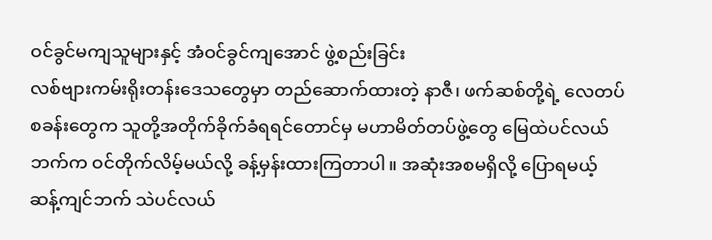ဝင်ခွင်မကျသူများနှင့် အံဝင်ခွင်ကျအောင် ဖွဲ့စည်းခြင်း
လစ်ဗျားကမ်းရိုးတန်းဒေသတွေမှာ တည်ဆောက်ထားတဲ့ နာဇီ၊ ဖက်ဆစ်တို့ရဲ့ လေတပ်စခန်းတွေက သူတို့အတိုက်ခိုက်ခံရရင်တောင်မှ မဟာမိတ်တပ်ဖွဲ့တွေ မြေထဲပင်လယ်ဘက်က ဝင်တိုက်လိမ့်မယ်လို့ ခန့်မှန်းထားကြတာပါ။ အဆုံးအစမရှိလို့ ပြောရမယ့် ဆန့်ကျင်ဘက် သဲပင်လယ်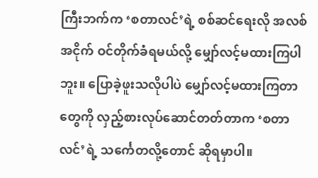ကြီးဘက်က ‘စတာလင်’ရဲ့ စစ်ဆင်ရေးလို အလစ်အငိုက် ဝင်တိုက်ခံရမယ်လို့ မျှော်လင့်မထားကြပါဘူး။ ပြောခဲ့ဖူးသလိုပါပဲ မျှော်လင့်မထားကြတာတွေကို လှည့်စားလုပ်ဆောင်တတ်တာက ‘စတာလင်’ရဲ့ သင်္ကေတလို့တောင် ဆိုရမှာပါ။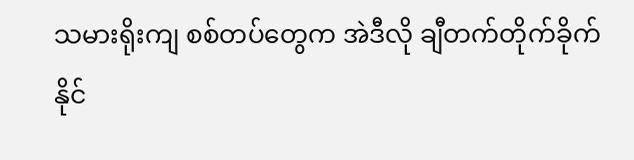သမားရိုးကျ စစ်တပ်တွေက အဲဒီလို ချီတက်တိုက်ခိုက်နိုင်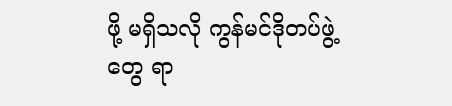ဖို့ မရှိသလို ကွန်မင်ဒိုတပ်ဖွဲ့တွေ ရာ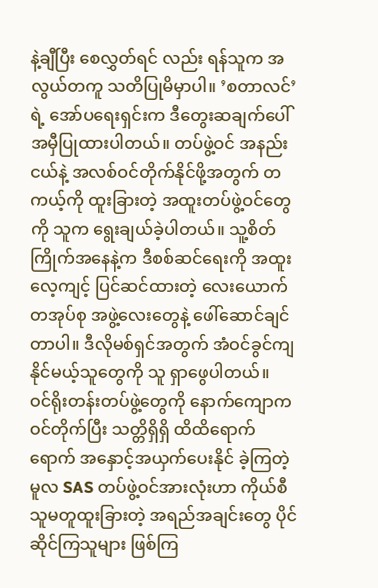နဲ့ချီပြီး စေလွှတ်ရင် လည်း ရန်သူက အလွယ်တကူ သတိပြုမိမှာပါ။ ’စတာလင်’ရဲ့ အော်ပရေးရှင်းက ဒီတွေးဆချက်ပေါ် အမှီပြုထားပါတယ်။ တပ်ဖွဲ့ဝင် အနည်းငယ်နဲ့ အလစ်ဝင်တိုက်နိုင်ဖို့အတွက် တကယ့်ကို ထူးခြားတဲ့ အထူးတပ်ဖွဲ့ဝင်တွေကို သူက ရွေးချယ်ခဲ့ပါတယ်။ သူ့စိတ်ကြိုက်အနေနဲ့က ဒီစစ်ဆင်ရေးကို အထူးလေ့ကျင့် ပြင်ဆင်ထားတဲ့ လေးယောက် တအုပ်စု အဖွဲ့လေးတွေနဲ့ ဖေါ်ဆောင်ချင်တာပါ။ ဒီလိုမစ်ရှင်အတွက် အံဝင်ခွင်ကျနိုင်မယ့်သူတွေကို သူ ရှာဖွေပါတယ်။
ဝင်ရိုးတန်းတပ်ဖွဲ့တွေကို နောက်ကျောက ဝင်တိုက်ပြီး သတ္တိရှိရှိ ထိထိရောက်ရောက် အနှောင့်အယှက်ပေးနိုင် ခဲ့ကြတဲ့ မူလ SAS တပ်ဖွဲ့ဝင်အားလုံးဟာ ကိုယ်စီ သူမတူထူးခြားတဲ့ အရည်အချင်းတွေ ပိုင်ဆိုင်ကြသူများ ဖြစ်ကြ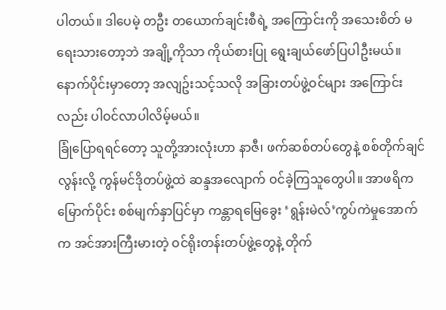ပါတယ်။ ဒါပေမဲ့ တဦး တယောက်ချင်းစီရဲ့ အကြောင်းကို အသေးစိတ် မရေးသားတော့ဘဲ အချို့ကိုသာ ကိုယ်စားပြု ရွေးချယ်ဖော်ပြပါဦးမယ်။ နောက်ပိုင်းမှာတော့ အလျဥ်းသင့်သလို အခြားတပ်ဖွဲ့ဝင်များ အကြောင်းလည်း ပါဝင်လာပါလိမ့်မယ်။
ခြုံပြောရရင်တော့ သူတို့အားလုံးဟာ နာဇီ၊ ဖက်ဆစ်တပ်တွေနဲ့ စစ်တိုက်ချင်လွန်းလို့ ကွန်မင်ဒိုတပ်ဖွဲ့ထဲ ဆန္ဒအလျောက် ဝင်ခဲ့ကြသူတွေပါ။ အာဖရိကမြောက်ပိုင်း စစ်မျက်နှာပြင်မှာ ကန္တာရမြေခွေး ‘ရွန်းမဲလ်’ကွပ်ကဲမှုအောက်က အင်အားကြီးမားတဲ့ ဝင်ရိုးတန်းတပ်ဖွဲ့တွေနဲ့ တိုက်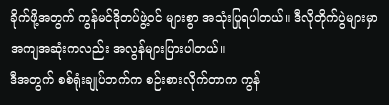ခိုက်ဖို့အတွက် ကွန်မင်ဒိုတပ်ဖွဲ့ဝင် များစွာ အသုံးပြုရပါတယ်။ ဒီလိုတိုက်ပွဲများမှာ အကျအဆုံးကလည်း အလွန်များပြားပါတယ်။
ဒီအတွက် စစ်ရုံးချုပ်ဘက်က စဉ်းစားလိုက်တာက ကွန်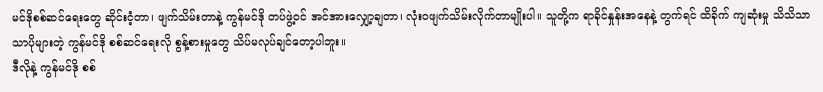မင်ဒိုစစ်ဆင်ရေးတွေ ဆိုင်းငံ့တာ၊ ဖျက်သိမ်းတာနဲ့ ကွန်မင်ဒို တပ်ဖွဲ့ဝင် အင်အားလျှော့ချတာ၊ လုံးဝဖျက်သိမ်းလိုက်တာမျိုးပါ။ သူတို့က ရာခိုင်နှုန်းအနေနဲ့ တွက်ရင် ထိခိုက် ကျဆုံးမှု သိသိသာသာပိုများတဲ့ ကွန်မင်ဒို စစ်ဆင်ရေးလို စွန့်စားမှုတွေ သိပ်မလုပ်ချင်တော့ပါဘူး။
ဒီလိုနဲ့ ကွန်မင်ဒို စစ်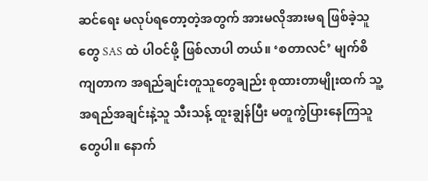ဆင်ရေး မလုပ်ရတော့တဲ့အတွက် အားမလိုအားမရ ဖြစ်ခဲ့သူတွေ SAS ထဲ ပါဝင်ဖို့ ဖြစ်လာပါ တယ်။ ‘စတာလင်’ မျက်စိကျတာက အရည်ချင်းတူသူတွေချည်း စုထားတာမျိုးထက် သူ့အရည်အချင်းနဲ့သူ သီးသန့် ထူးချွန်ပြီး မတူကွဲပြားနေကြသူတွေပါ။ နောက်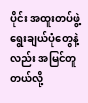ပိုင်း အထူးတပ်ဖွဲ့ ရွေးချယ်ပုံတွေနဲ့လည်း အမြင်တူတယ်လို့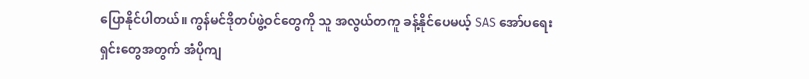ပြောနိုင်ပါတယ်။ ကွန်မင်ဒိုတပ်ဖွဲ့ဝင်တွေကို သူ အလွယ်တကူ ခန့်နိုင်ပေမယ့် SAS အော်ပရေးရှင်းတွေအတွက် အံပိုကျ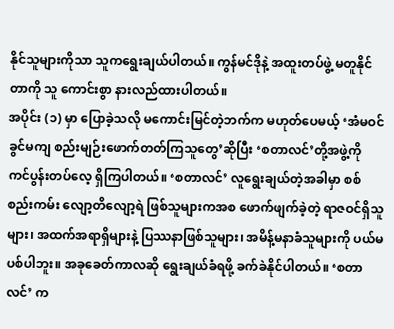နိုင်သူများကိုသာ သူကရွေးချယ်ပါတယ်။ ကွန်မင်ဒိုနဲ့ အထူးတပ်ဖွဲ့ မတူနိုင်တာကို သူ ကောင်းစွာ နားလည်ထားပါတယ်။
အပိုင်း (၁) မှာ ပြောခဲ့သလို မကောင်းမြင်တဲ့ဘက်က မဟုတ်ပေမယ့် ‘အံမဝင်ခွင်မကျ စည်းမျဉ်းဖောက်တတ်ကြသူတွေ’ဆိုပြီး ‘စတာလင်’တို့အဖွဲ့ကို ကင်ပွန်းတပ်လေ့ ရှိကြပါတယ်။ ‘စတာလင်’ လူရွေးချယ်တဲ့အခါမှာ စစ်စည်းကမ်း လျော့တိလျော့ရဲ ဖြစ်သူများကအစ ဖောက်ဖျက်ခဲ့တဲ့ ရာဇဝင်ရှိသူများ၊ အထက်အရာရှိများနဲ့ ပြဿနာဖြစ်သူများ၊ အမိန့်မနာခံသူများကို ပယ်မပစ်ပါဘူး။ အခုခေတ်ကာလဆို ရွေးချယ်ခံရဖို့ ခက်ခဲနိုင်ပါတယ်။ ‘စတာလင်’ က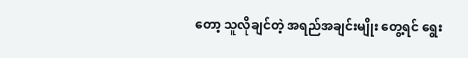တော့ သူလိုချင်တဲ့ အရည်အချင်းမျိုး တွေ့ရင် ရွေး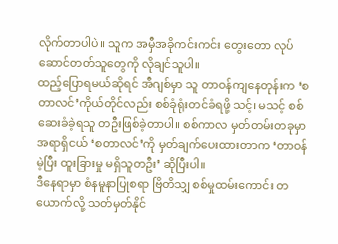လိုက်တာပါပဲ။ သူက အမှီအခိုကင်းကင်း တွေးတော လုပ်ဆောင်တတ်သူတွေကို လိုချင်သူပါ။
ထည့်ပြောရမယ်ဆိုရင် အီဂျစ်မှာ သူ တာဝန်ကျနေတုန်းက ‘စတာလင်’ကိုယ်တိုင်လည်း စစ်ခုံရုံးတင်ခံရဖို့ သင့်၊ မသင့် စစ်ဆေးခံခဲ့ရသူ တဦးဖြစ်ခဲ့တာပါ။ စစ်ကာလ မှတ်တမ်းတခုမှာ အရာရှိငယ် ‘စတာလင်’ကို မှတ်ချက်ပေးထားတာက ‘တာဝန်မဲ့ပြီး ထူးခြားမှု မရှိသူတဦး’ ဆိုပြီးပါ။
ဒီနေရာမှာ စံနမူနာပြုစရာ ဗြိတိသျှ စစ်မှုထမ်းကောင်း တယောက်လို့ သတ်မှတ်နိုင်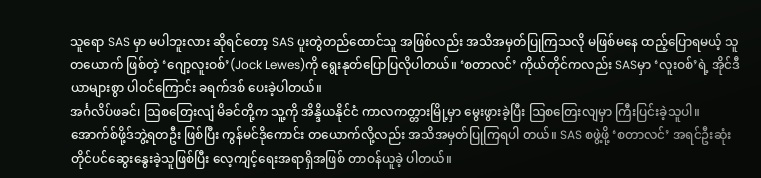သူရော SAS မှာ မပါဘူးလား ဆိုရင်တော့ SAS ပူးတွဲတည်ထောင်သူ အဖြစ်လည်း အသိအမှတ်ပြုကြသလို မဖြစ်မနေ ထည့်ပြောရမယ့် သူတယောက် ဖြစ်တဲ့ ‘ဂျော့လူးဝစ်’(Jock Lewes)ကို ရွေးနုတ်ပြောပြလိုပါတယ်။ ‘စတာလင်’ ကိုယ်တိုင်ကလည်း SASမှာ ‘လူးဝစ်’ရဲ့ အိုင်ဒီယာများစွာ ပါဝင်ကြောင်း ခရက်ဒစ် ပေးခဲ့ပါတယ်။
အင်္ဂလိပ်ဖခင်၊ ဩစတြေးလျံ မိခင်တို့က သူ့ကို အိန္ဒိယနိုင်ငံ ကာလကတ္တားမြို့မှာ မွေးဖွားခဲ့ပြီး ဩစတြေးလျမှာ ကြီးပြင်းခဲ့သူပါ။ အောက်စ်ဖို့ဒ်ဘွဲ့ရတဦး ဖြစ်ပြီး ကွန်မင်ဒိုကောင်း တယောက်လို့လည်း အသိအမှတ်ပြုကြရပါ တယ်။ SAS စဖွဲ့ဖို့ ‘စတာလင်’ အရင်ဦးဆုံး တိုင်ပင်ဆွေးနွေးခဲ့သူဖြစ်ပြီး လေ့ကျင့်ရေးအရာရှိအဖြစ် တာဝန်ယူခဲ့ ပါတယ်။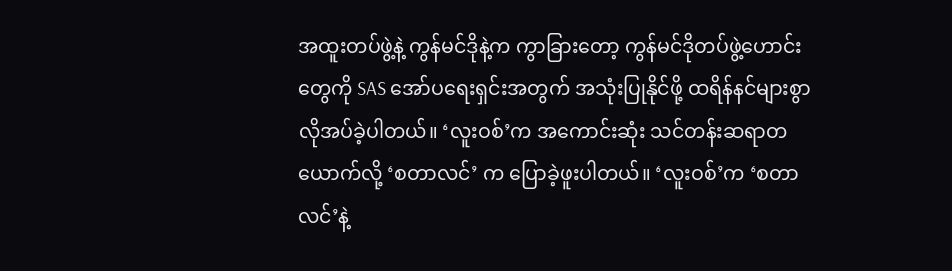အထူးတပ်ဖွဲ့နဲ့ ကွန်မင်ဒိုနဲ့က ကွာခြားတော့ ကွန်မင်ဒိုတပ်ဖွဲ့ဟောင်းတွေကို SAS အော်ပရေးရှင်းအတွက် အသုံးပြုနိုင်ဖို့ ထရိန်နင်များစွာ လိုအပ်ခဲ့ပါတယ်။ ‘လူးဝစ်’က အကောင်းဆုံး သင်တန်းဆရာတယောက်လို့ ‘စတာလင်’ က ပြောခဲ့ဖူးပါတယ်။ ‘လူးဝစ်’က ‘စတာလင်’နဲ့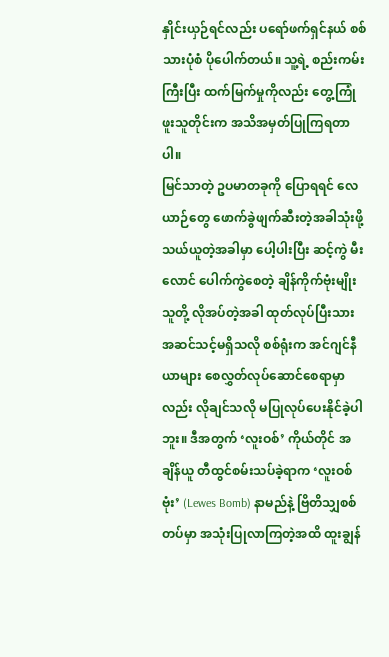နှိုင်းယှဉ်ရင်လည်း ပရော်ဖက်ရှင်နယ် စစ်သားပုံစံ ပိုပေါက်တယ်။ သူ့ရဲ့ စည်းကမ်းကြီးပြီး ထက်မြက်မှုကိုလည်း တွေ့ကြုံဖူးသူတိုင်းက အသိအမှတ်ပြုကြရတာပါ။
မြင်သာတဲ့ ဥပမာတခုကို ပြောရရင် လေယာဉ်တွေ ဖောက်ခွဲဖျက်ဆီးတဲ့အခါသုံးဖို့ သယ်ယူတဲ့အခါမှာ ပေါ့ပါးပြီး ဆင့်ကွဲ မီးလောင် ပေါက်ကွဲစေတဲ့ ချိန်ကိုက်ဗုံးမျိုး သူတို့ လိုအပ်တဲ့အခါ ထုတ်လုပ်ပြီးသား အဆင်သင့်မရှိသလို စစ်ရုံးက အင်ဂျင်နီယာများ စေလွှတ်လုပ်ဆောင်စေရာမှာလည်း လိုချင်သလို မပြုလုပ်ပေးနိုင်ခဲ့ပါဘူး။ ဒီအတွက် ‘လူးဝစ်’ ကိုယ်တိုင် အချိန်ယူ တီထွင်စမ်းသပ်ခဲ့ရာက ‘လူးဝစ်ဗုံး’ (Lewes Bomb) နာမည်နဲ့ ဗြိတိသျှစစ်တပ်မှာ အသုံးပြုလာကြတဲ့အထိ ထူးချွန်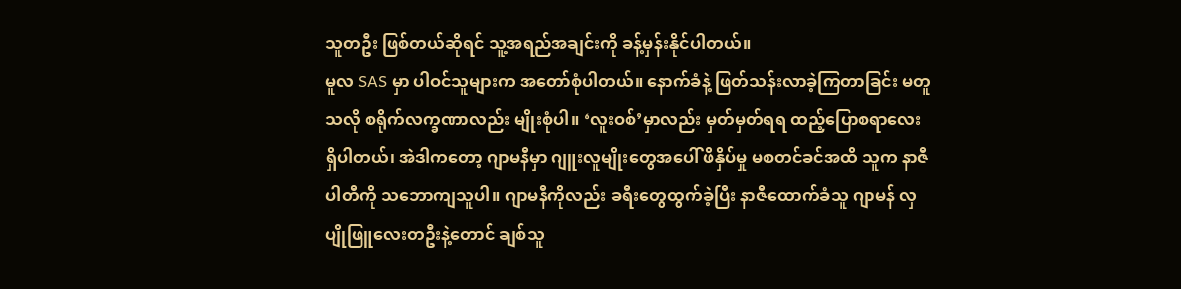သူတဦး ဖြစ်တယ်ဆိုရင် သူ့အရည်အချင်းကို ခန့်မှန်းနိုင်ပါတယ်။
မူလ SAS မှာ ပါဝင်သူများက အတော်စုံပါတယ်။ နောက်ခံနဲ့ ဖြတ်သန်းလာခဲ့ကြတာခြင်း မတူသလို စရိုက်လက္ခဏာလည်း မျိုးစုံပါ။ ‘လူးဝစ်’မှာလည်း မှတ်မှတ်ရရ ထည့်ပြောစရာလေး ရှိပါတယ်၊ အဲဒါကတော့ ဂျာမနီမှာ ဂျူးလူမျိုးတွေအပေါ် ဖိနှိပ်မှု မစတင်ခင်အထိ သူက နာဇီပါတီကို သဘောကျသူပါ။ ဂျာမနီကိုလည်း ခရီးတွေထွက်ခဲ့ပြီး နာဇီထောက်ခံသူ ဂျာမန် လှပျိုဖြူလေးတဦးနဲ့တောင် ချစ်သူ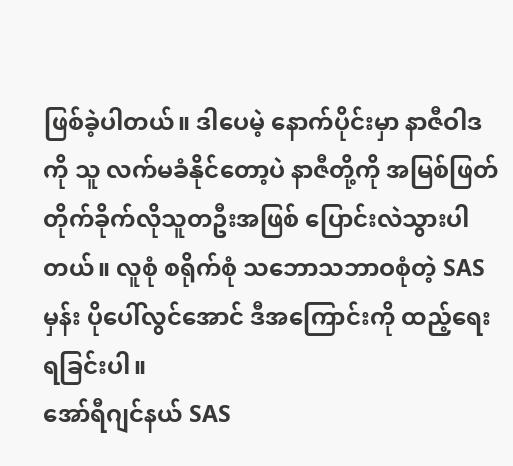ဖြစ်ခဲ့ပါတယ်။ ဒါပေမဲ့ နောက်ပိုင်းမှာ နာဇီဝါဒကို သူ လက်မခံနိုင်တော့ပဲ နာဇီတို့ကို အမြစ်ဖြတ် တိုက်ခိုက်လိုသူတဦးအဖြစ် ပြောင်းလဲသွားပါတယ်။ လူစုံ စရိုက်စုံ သဘောသဘာဝစုံတဲ့ SAS မှန်း ပိုပေါ်လွင်အောင် ဒီအကြောင်းကို ထည့်ရေးရခြင်းပါ။
အော်ရီဂျင်နယ် SAS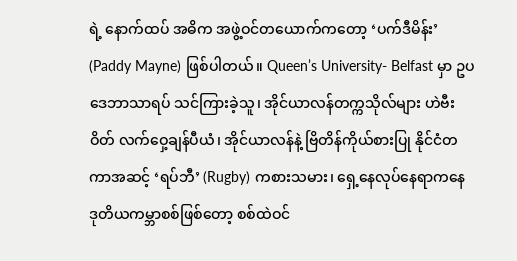ရဲ့ နောက်ထပ် အဓိက အဖွဲ့ဝင်တယောက်ကတော့ ‘ပက်ဒီမိန်း’ (Paddy Mayne) ဖြစ်ပါတယ်။ Queen’s University- Belfast မှာ ဥပဒေဘာသာရပ် သင်ကြားခဲ့သူ၊ အိုင်ယာလန်တက္ကသိုလ်များ ဟဲဗီးဝိတ် လက်ဝှေ့ချန်ပီယံ၊ အိုင်ယာလန်နဲ့ ဗြိတိန်ကိုယ်စားပြု နိုင်ငံတကာအဆင့် ‘ရပ်ဘီ’ (Rugby) ကစားသမား၊ ရှေ့နေလုပ်နေရာကနေ ဒုတိယကမ္ဘာစစ်ဖြစ်တော့ စစ်ထဲဝင်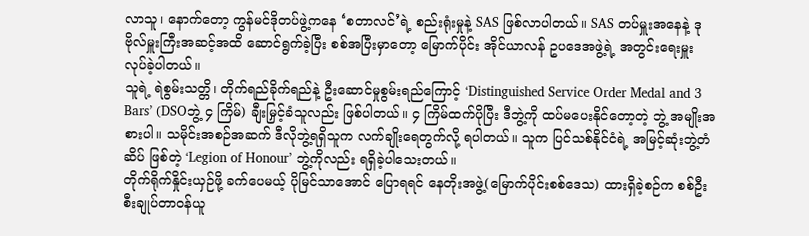လာသူ၊ နောက်တော့ ကွန်မင်ဒိုတပ်ဖွဲ့ကနေ ‘စတာလင်’ရဲ့ စည်းရုံးမှုနဲ့ SAS ဖြစ်လာပါတယ်။ SAS တပ်မှူးအနေနဲ့ ဒုဗိုလ်မှူးကြီးအဆင့်အထိ ဆောင်ရွက်ခဲ့ပြီး စစ်အပြီးမှာတော့ မြောက်ပိုင်း အိုင်ယာလန် ဥပဒေအဖွဲ့ရဲ့ အတွင်းရေးမှူး လုပ်ခဲ့ပါတယ်။
သူရဲ့ ရဲစွမ်းသတ္တိ၊ တိုက်ရည်ခိုက်ရည်နဲ့ ဦးဆောင်မှုစွမ်းရည်ကြောင့် ‘Distinguished Service Order Medal and 3 Bars’ (DSOဘွဲ့ ၄ ကြိမ်) ချီးမြှင့်ခံသူလည်း ဖြစ်ပါတယ်။ ၄ ကြိမ်ထက်ပိုပြီး ဒီဘွဲ့ကို ထပ်မပေးနိုင်တော့တဲ့ ဘွဲ့ အမျိုးအစားပါ။ သမိုင်းအစဉ်အဆက် ဒီလိုဘွဲ့ရရှိသူက လက်ချိုးရေတွက်လို့ ရပါတယ်။ သူက ပြင်သစ်နိုင်ငံရဲ့ အမြင့်ဆုံးဘွဲ့တံဆိပ် ဖြစ်တဲ့ ‘Legion of Honour’ ဘွဲ့ကိုလည်း ရရှိခဲ့ပါသေးတယ်။
တိုက်ရိုက်နှိုင်းယှဉ်ဖို့ ခက်ပေမယ့် ပိုမြင်သာအောင် ပြောရရင် နေတိုးအဖွဲ့(မြောက်ပိုင်းစစ်ဒေသ) ထားရှိခဲ့စဉ်က စစ်ဦးစီးချုပ်တာဝန်ယူ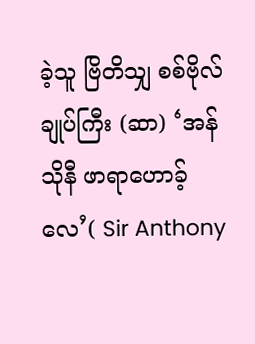ခဲ့သူ ဗြိတိသျှ စစ်ဗိုလ်ချုပ်ကြီး (ဆာ) ‘အန်သိုနီ ဖာရာဟောခ့်လေ’( Sir Anthony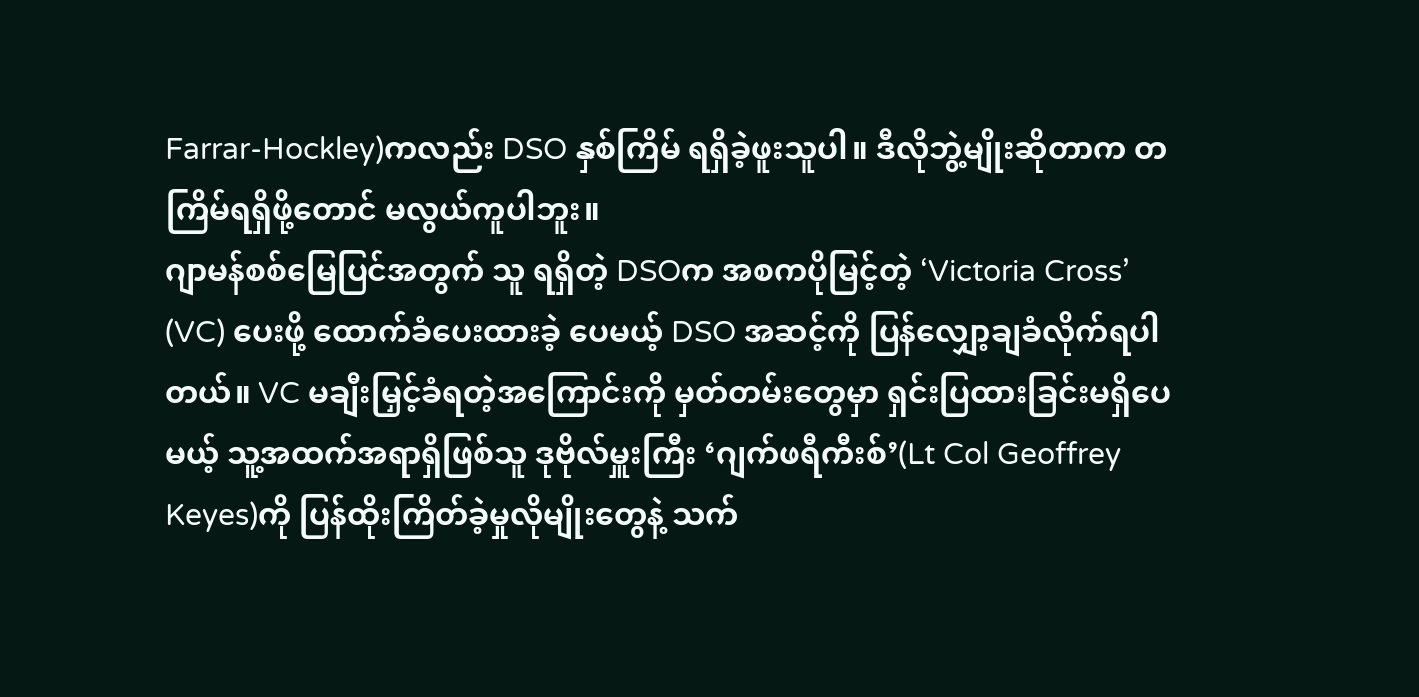Farrar-Hockley)ကလည်း DSO နှစ်ကြိမ် ရရှိခဲ့ဖူးသူပါ။ ဒီလိုဘွဲ့မျိုးဆိုတာက တကြိမ်ရရှိဖို့တောင် မလွယ်ကူပါဘူး။
ဂျာမန်စစ်မြေပြင်အတွက် သူ ရရှိတဲ့ DSOက အစကပိုမြင့်တဲ့ ‘Victoria Cross’ (VC) ပေးဖို့ ထောက်ခံပေးထားခဲ့ ပေမယ့် DSO အဆင့်ကို ပြန်လျှော့ချခံလိုက်ရပါတယ်။ VC မချီးမြှင့်ခံရတဲ့အကြောင်းကို မှတ်တမ်းတွေမှာ ရှင်းပြထားခြင်းမရှိပေမယ့် သူ့အထက်အရာရှိဖြစ်သူ ဒုဗိုလ်မှူးကြီး ‘ဂျက်ဖရီကီးစ်’(Lt Col Geoffrey Keyes)ကို ပြန်ထိုးကြိတ်ခဲ့မှုလိုမျိုးတွေနဲ့ သက်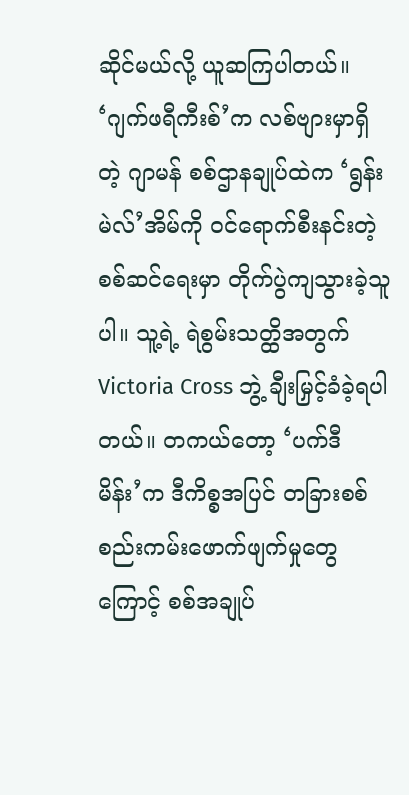ဆိုင်မယ်လို့ ယူဆကြပါတယ်။
‘ဂျက်ဖရီကီးစ်’က လစ်ဗျားမှာရှိတဲ့ ဂျာမန် စစ်ဌာနချုပ်ထဲက ‘ရွန်းမဲလ်’အိမ်ကို ဝင်ရောက်စီးနင်းတဲ့ စစ်ဆင်ရေးမှာ တိုက်ပွဲကျသွားခဲ့သူပါ။ သူ့ရဲ့ ရဲစွမ်းသတ္ထိအတွက် Victoria Cross ဘွဲ့ ချီးမြှင့်ခံခဲ့ရပါတယ်။ တကယ်တော့ ‘ပက်ဒီ မိန်း’က ဒီကိစ္စအပြင် တခြားစစ်စည်းကမ်းဖောက်ဖျက်မှုတွေကြောင့် စစ်အချုပ်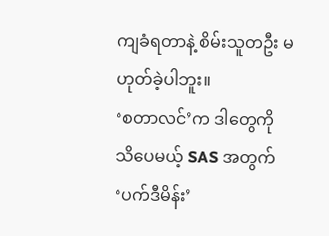ကျခံရတာနဲ့ စိမ်းသူတဦး မဟုတ်ခဲ့ပါဘူး။
‘စတာလင်’က ဒါတွေကို သိပေမယ့် SAS အတွက် ‘ပက်ဒီမိန်း’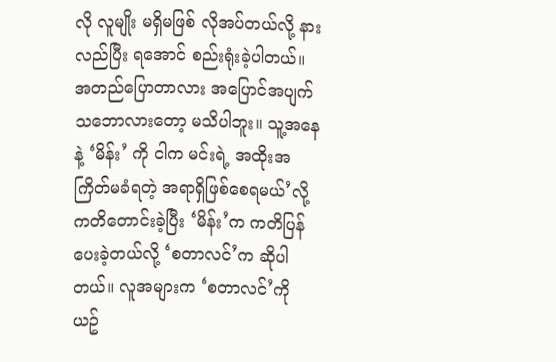လို လူမျိုး မရှိမဖြစ် လိုအပ်တယ်လို့ နားလည်ပြီး ရအောင် စည်းရုံးခဲ့ပါတယ်။ အတည်ပြောတာလား အပြောင်အပျက် သဘောလားတော့ မသိပါဘူး။ သူ့အနေနဲ့ ‘မိန်း’ ကို ငါက မင်းရဲ့ အထိုးအကြိတ်မခံရတဲ့ အရာရှိဖြစ်စေရမယ်’လို့ ကတိတောင်းခဲ့ပြီး ‘မိန်း’က ကတိပြန်ပေးခဲ့တယ်လို့ ‘စတာလင်’က ဆိုပါတယ်။ လူအများက ‘စတာလင်’ကို ယဥ်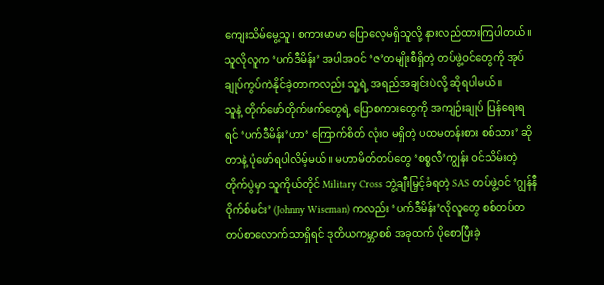ကျေးသိမ်မွေ့သူ၊ စကားမာမာ ပြောလေ့မရှိသူလို့ နားလည်ထားကြပါတယ်။ သူလိုလူက ‘ပက်ဒီမိန်း’ အပါအဝင် ‘ဇ’တမျိုးစီရှိတဲ့ တပ်ဖွဲ့ဝင်တွေကို အုပ်ချုပ်ကွပ်ကဲနိုင်ခဲ့တာကလည်း သူ့ရဲ့ အရည်အချင်းပဲလို့ ဆိုရပါမယ်။
သူနဲ့ တိုက်ဖော်တိုက်ဖက်တွေရဲ့ ပြောစကားတွေကို အကျဉ်းချုပ် ပြန်ရေးရရင် ‘ပက်ဒီမိန်း’ဟာ‘ ကြောက်စိတ် လုံးဝ မရှိတဲ့ ပထမတန်းစား စစ်သား’ ဆိုတာနဲ့ ပုံဖော်ရပါလိမ့်မယ်။ မဟာမိတ်တပ်တွေ ‘စစ္စလီ’ကျွန်း ဝင်သိမ်းတဲ့ တိုက်ပွဲမှာ သူကိုယ်တိုင် Military Cross ဘွဲ့ချီးမြှင့်ခံရတဲ့ SAS တပ်ဖွဲ့ဝင် ‘ဂျွန်နီဝိုက်စ်မင်း’ (Johnny Wiseman) ကလည်း ‘ပက်ဒီမိန်း’လိုလူတွေ စစ်တပ်တတပ်စာလောက်သာရှိရင် ဒုတိယကမ္ဘာစစ် အခုထက် ပိုစောပြီးခဲ့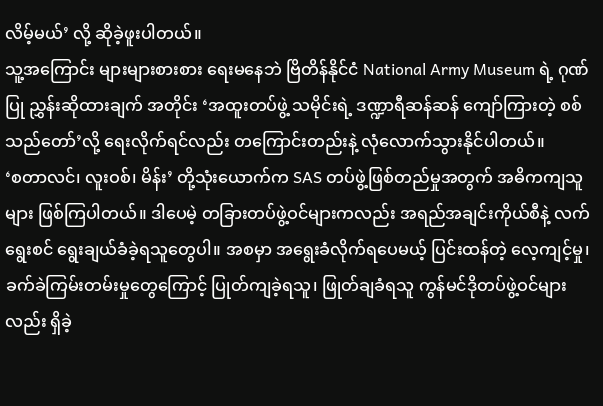လိမ့်မယ်’ လို့ ဆိုခဲ့ဖူးပါတယ်။
သူ့အကြောင်း များများစားစား ရေးမနေဘဲ ဗြိတိန်နိုင်ငံ National Army Museum ရဲ့ ဂုဏ်ပြု ညွှန်းဆိုထားချက် အတိုင်း ‘အထူးတပ်ဖွဲ့ သမိုင်းရဲ့ ဒဏ္ဍာရီဆန်ဆန် ကျော်ကြားတဲ့ စစ်သည်တော်’လို့ ရေးလိုက်ရင်လည်း တကြောင်းတည်းနဲ့ လုံလောက်သွားနိုင်ပါတယ်။
‘စတာလင်၊ လူးဝစ်၊ မိန်း’ တို့သုံးယောက်က SAS တပ်ဖွဲ့ဖြစ်တည်မှုအတွက် အဓိကကျသူများ ဖြစ်ကြပါတယ်။ ဒါပေမဲ့ တခြားတပ်ဖွဲ့ဝင်များကလည်း အရည်အချင်းကိုယ်စီနဲ့ လက်ရွေးစင် ရွေးချယ်ခံခဲ့ရသူတွေပါ။ အစမှာ အရွေးခံလိုက်ရပေမယ့် ပြင်းထန်တဲ့ လေ့ကျင့်မှု၊ ခက်ခဲကြမ်းတမ်းမှုတွေကြောင့် ပြုတ်ကျခဲ့ရသူ၊ ဖြုတ်ချခံရသူ ကွန်မင်ဒိုတပ်ဖွဲ့ဝင်များလည်း ရှိခဲ့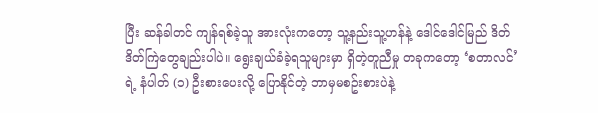ပြီး ဆန်ခါတင် ကျန်ရစ်ခဲ့သူ အားလုံးကတော့ သူ့နည်းသူ့ဟန်နဲ့ ဒေါင်ဒေါင်မြည် ဒိတ်ဒိတ်ကြဲတွေချည်းပါပဲ။ ရွေးချယ်ခံခဲ့ရသူများမှာ ရှိတဲ့တူညီမှု တခုကတော့ ‘စတာလင်’ရဲ့ နံပါတ် (၁) ဦးစားပေးလို့ ပြောနိုင်တဲ့ ဘာမှမစဥ်းစားပဲနဲ့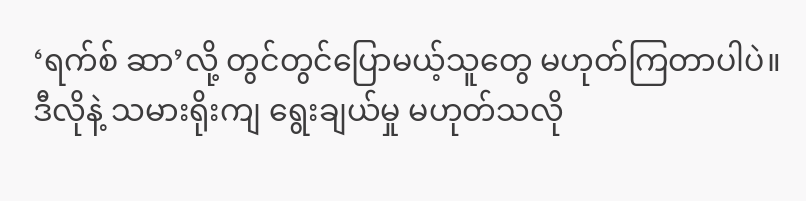‘ရက်စ် ဆာ’လို့ တွင်တွင်ပြောမယ့်သူတွေ မဟုတ်ကြတာပါပဲ။
ဒီလိုနဲ့ သမားရိုးကျ ရွေးချယ်မှု မဟုတ်သလို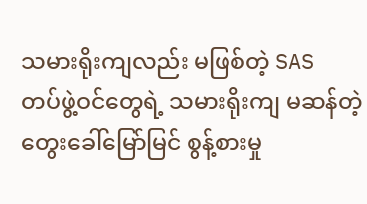သမားရိုးကျလည်း မဖြစ်တဲ့ SAS တပ်ဖွဲ့ဝင်တွေရဲ့ သမားရိုးကျ မဆန်တဲ့ တွေးခေါ်မြော်မြင် စွန့်စားမှု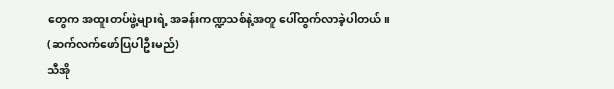တွေက အထူးတပ်ဖွဲ့များရဲ့ အခန်းကဏ္ဍသစ်နဲ့အတူ ပေါ်ထွက်လာခဲ့ပါတယ်။
(ဆက်လက်ဖော်ပြပါဦးမည်)
သီအို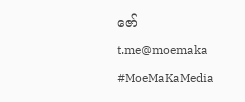ဇော်
t.me@moemaka
#MoeMaKaMedia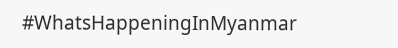#WhatsHappeningInMyanmar